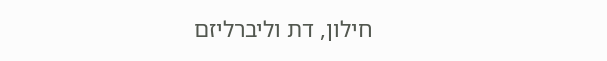חילון, דת וליברליזם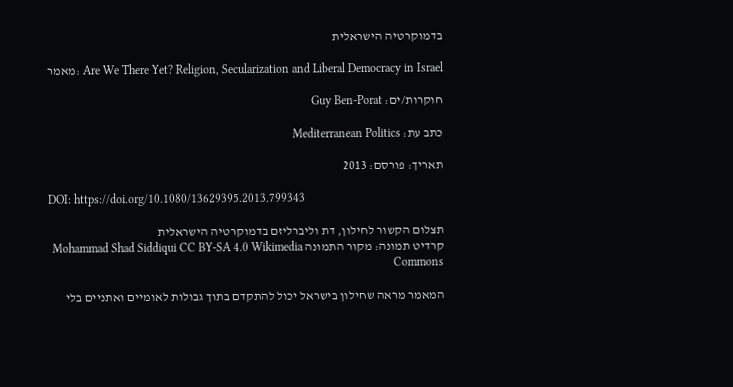בדמוקרטיה הישראלית

מאמר: Are We There Yet? Religion, Secularization and Liberal Democracy in Israel

חוקרות/ים: Guy Ben-Porat

כתב עת: Mediterranean Politics

תאריך: פורסם: 2013

DOI: https://doi.org/10.1080/13629395.2013.799343

תצלום הקשור לחילון, דת וליברליזם בדמוקרטיה הישראלית
קרדיט תמונה: מקור התמונה Mohammad Shad Siddiqui CC BY-SA 4.0 Wikimedia Commons

המאמר מראה שחילון בישראל יכול להתקדם בתוך גבולות לאומיים ואתניים בלי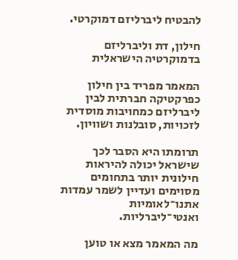להבטיח ליברליזם דמוקרטי.

חילון, דת וליברליזם בדמוקרטיה הישראלית

המאמר מפריד בין חילון כפרקטיקה חברתית לבין ליברליזם כמחויבות מוסדית לזכויות, סובלנות ושוויון.

תרומתו היא הסבר לכך שישראל יכולה להיראות חילונית יותר בתחומים מסוימים ועדיין לשמר עמדות אתנו־לאומיות ואנטי־ליברליות.

מה המאמר מצא או טוען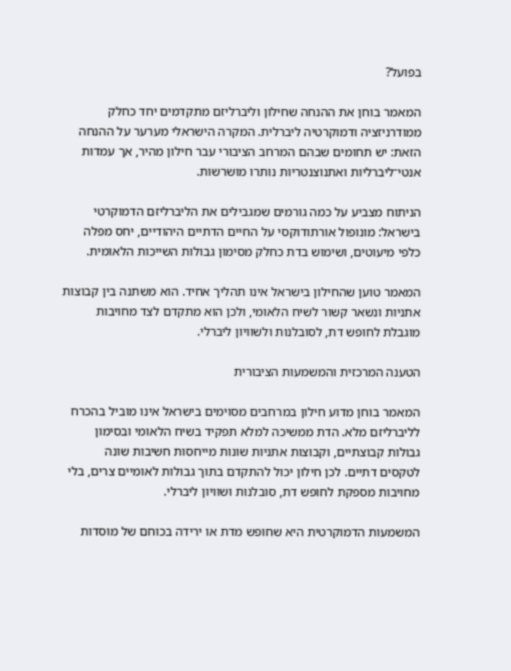בפועל?

המאמר בוחן את ההנחה שחילון וליברליזם מתקדמים יחד כחלק ממודרניזציה ודמוקרטיה ליברלית. המקרה הישראלי מערער על ההנחה הזאת: יש תחומים שבהם המרחב הציבורי עבר חילון מהיר, אך עמדות אנטי־ליברליות ואתנוצנטריות נותרו מושרשות.

הניתוח מצביע על כמה גורמים שמגבילים את הליברליזם הדמוקרטי בישראל: מונופול אורתודוקסי על החיים הדתיים היהודיים, יחס מפלה כלפי מיעוטים, ושימוש בדת כחלק מסימון גבולות השייכות הלאומית.

המאמר טוען שהחילון בישראל אינו תהליך אחיד. הוא משתנה בין קבוצות אתניות ונשאר קשור לשיח הלאומי, ולכן הוא מתקדם לצד מחויבות מוגבלת לחופש דת, לסובלנות ולשוויון ליברלי.

הטענה המרכזית והמשמעות הציבורית

המאמר בוחן מדוע חילון במרחבים מסוימים בישראל אינו מוביל בהכרח לליברליזם מלא. הדת ממשיכה למלא תפקיד בשיח הלאומי ובסימון גבולות קבוצתיים, וקבוצות אתניות שונות מייחסות חשיבות שונה לטקסים דתיים. לכן חילון יכול להתקדם בתוך גבולות לאומיים צרים, בלי מחויבות מספקת לחופש דת, סובלנות ושוויון ליברלי.

המשמעות הדמוקרטית היא שחופש מדת או ירידה בכוחם של מוסדות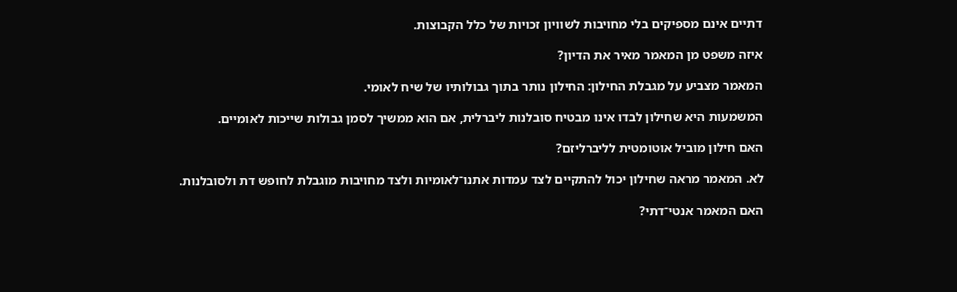דתיים אינם מספיקים בלי מחויבות לשוויון זכויות של כלל הקבוצות.

איזה משפט מן המאמר מאיר את הדיון?

המאמר מצביע על מגבלת החילון: החילון נותר בתוך גבולותיו של שיח לאומי.

המשמעות היא שחילון לבדו אינו מבטיח סובלנות ליברלית, אם הוא ממשיך לסמן גבולות שייכות לאומיים.

האם חילון מוביל אוטומטית לליברליזם?

לא. המאמר מראה שחילון יכול להתקיים לצד עמדות אתנו־לאומיות ולצד מחויבות מוגבלת לחופש דת ולסובלנות.

האם המאמר אנטי־דתי?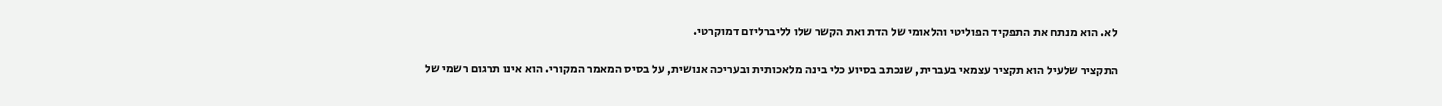לא. הוא מנתח את התפקיד הפוליטי והלאומי של הדת ואת הקשר שלו לליברליזם דמוקרטי.

התקציר שלעיל הוא תקציר עצמאי בעברית, שנכתב בסיוע כלי בינה מלאכותית ובעריכה אנושית, על בסיס המאמר המקורי. הוא אינו תרגום רשמי של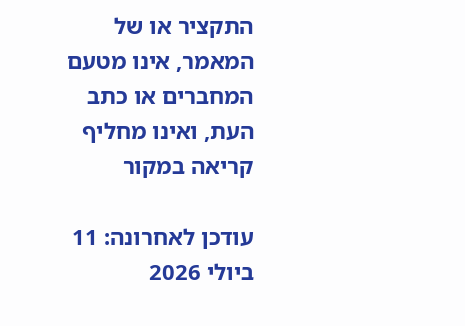התקציר או של המאמר, אינו מטעם המחברים או כתב העת, ואינו מחליף קריאה במקור

עודכן לאחרונה: 11 ביולי 2026